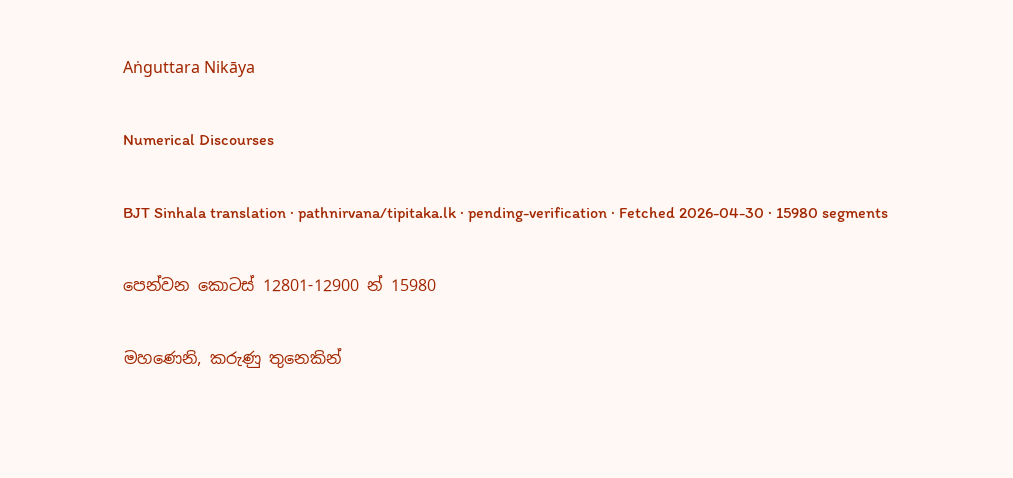Aṅguttara Nikāya

Numerical Discourses

BJT Sinhala translation · pathnirvana/tipitaka.lk · pending-verification · Fetched 2026-04-30 · 15980 segments

පෙන්වන කොටස් 12801-12900 න් 15980

මහණෙනි, කරුණු තුනෙකින්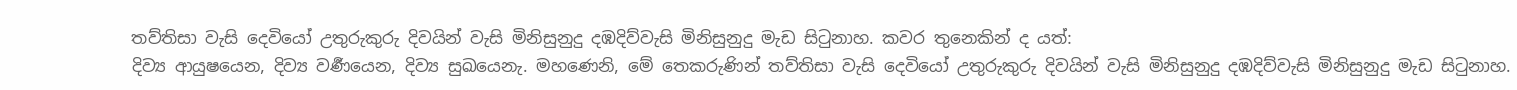තව්තිසා වැසි දෙවියෝ උතුරුකුරු දිවයින් වැසි මිනිසුනුදු දඹදිව්වැසි මිනිසුනුදු මැඩ සිටුනාහ. කවර තුනෙකින් ද යත්:
දිව්‍ය ආයුෂයෙන, දිව්‍ය වර්‍ණයෙන, දිව්‍ය සුඛයෙනැ. මහණෙනි, මේ තෙකරුණින් තව්තිසා වැසි දෙවියෝ උතුරුකුරු දිවයින් වැසි මිනිසුනුදු දඹදිව්වැසි මිනිසුනුදු මැඩ සිටුනාහ.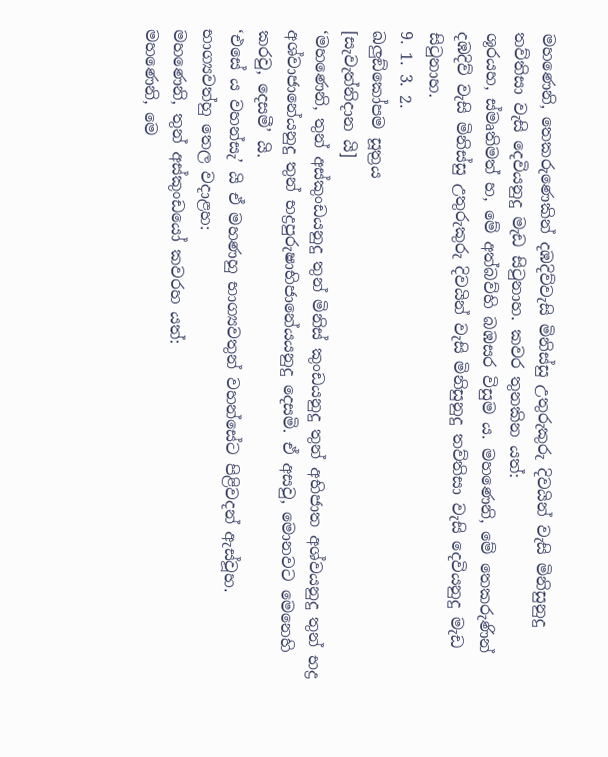මහණෙනි, තෙකරුණෙකින් දඹදිව්වැසි මිනිස්සු උතුරුකුරු දිවයින් වැසි මිනිසුනුදු තව්තිසා වැසි දෙවියනුදු මැඩ සිටුනාහ. කවර තුනකින යත්:
ශූරයහ, ස්මෘතිමත් හ, මේ අත්බව්හි බඹසර විසුම ය. මහණෙනි, මේ තෙකරුණින් දඹදිව් වැසි මිනිස්සු උතුරුකුරු දිවයින් වැසි මිනිසුනුදු තව්තිසා වැසි දෙවියනුදු මැඩ සිටුනාහ.
9. 1. 3. 2.
ඛලුඞ්කෝපම සූත්‍රය
[සැවැත්නිදාන යි]
‘මහණෙනි, තුන් අස්කුංඩයනුදු තුන් මිනිස් කුංඩයනුදු තුන් අභිජාත අශ්වයනුදු තුන් භද්‍ර අශ්වාජානේයනුදු තුන් භද්‍රපුරුෂාභිජානේයයනුදු දෙසමි. ඒ අසවු, මොනවට මෙනෙහි කරවු, දෙසමී’ යි.
‘එසේ ය වහන්සැ’ යි ඒ මහණහු භාග්‍යවතුන් වහන්සේට පිළිවදන් ඇස්වූහ. භාග්‍යවත්හු තෙල වදාළහ:
මහණෙනි, තුන් අස්කුංඩයෝ කවරහ යත්:
මහණෙනි, මෙ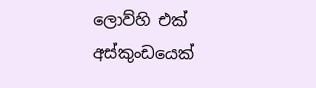ලොව්හි එක් අස්කුංඩයෙක්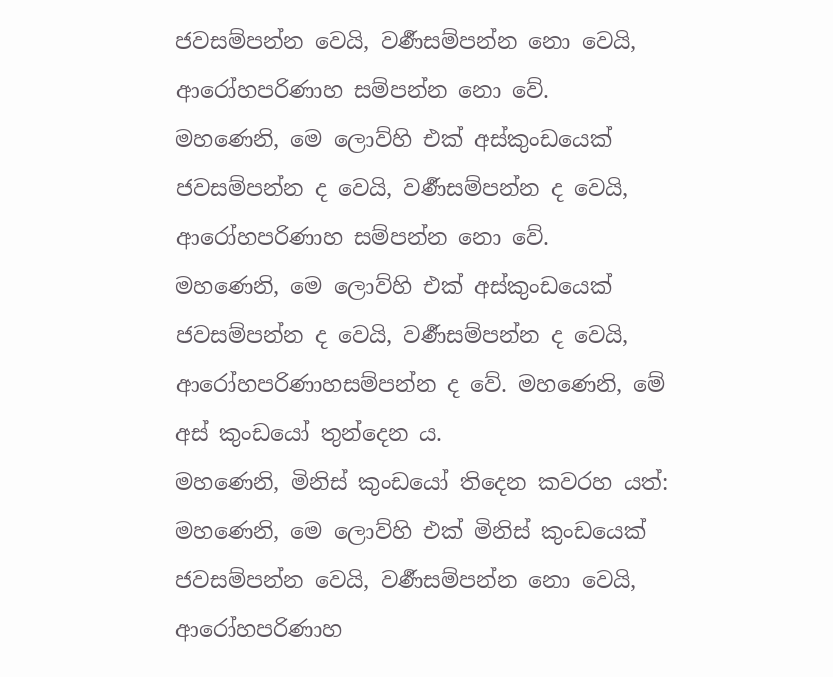ජවසම්පන්න වෙයි, වර්‍ණසම්පන්න නො වෙයි, ආරෝහපරිණාහ සම්පන්න නො වේ.
මහණෙනි, මෙ ලොව්හි එක් අස්කුංඩයෙක් ජවසම්පන්න ද වෙයි, වර්‍ණසම්පන්න ද වෙයි, ආරෝහපරිණාහ සම්පන්න නො වේ.
මහණෙනි, මෙ ලොව්හි එක් අස්කුංඩයෙක් ජවසම්පන්න ද වෙයි, වර්‍ණසම්පන්න ද වෙයි, ආරෝහපරිණාහසම්පන්න ද වේ. මහණෙනි, මේ අස් කුංඩයෝ තුන්දෙන ය.
මහණෙනි, මිනිස් කුංඩයෝ තිදෙන කවරහ යත්:
මහණෙනි, මෙ ලොව්හි එක් මිනිස් කුංඩයෙක් ජවසම්පන්න වෙයි, වර්‍ණසම්පන්න නො වෙයි, ආරෝහපරිණාහ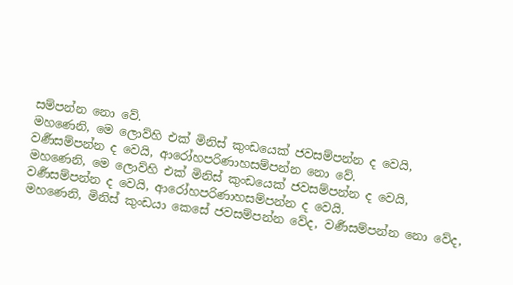සම්පන්න නො වේ.
මහණෙනි, මෙ ලොව්හි එක් මිනිස් කුංඩයෙක් ජවසම්පන්න ද වෙයි, වර්‍ණසම්පන්න ද වෙයි, ආරෝහපරිණාහසම්පන්න නො වේ.
මහණෙනි, මෙ ලොව්හි එක් මිනිස් කුංඩයෙක් ජවසම්පන්න ද වෙයි, වර්‍ණසම්පන්න ද වෙයි, ආරෝහපරිණාහසම්පන්න ද වෙයි.
මහණෙනි, මිනිස් කුංඩයා කෙසේ ජවසම්පන්න වේද, වර්‍ණසම්පන්න නො වේද,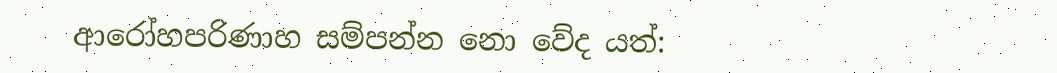ආරෝහපරිණාහ සම්පන්න නො වේද යත්: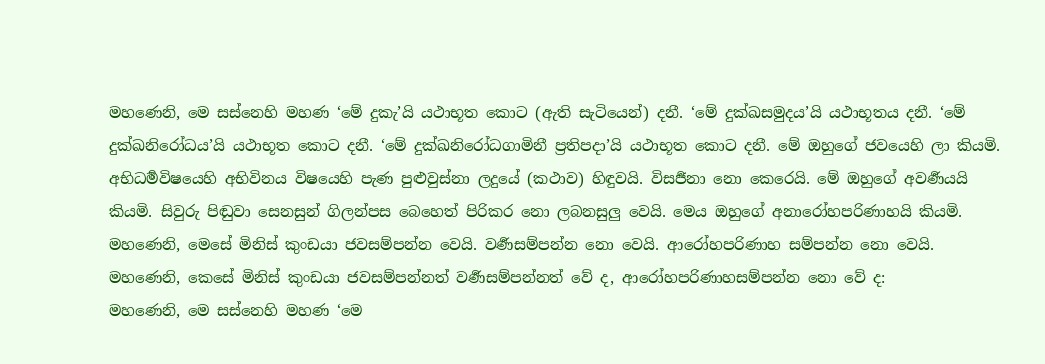මහණෙනි, මෙ සස්නෙහි මහණ ‘මේ දුකැ’යි යථාභූත කොට (ඇති සැටියෙන්) දනී. ‘මේ දුක්ඛසමුදය’යි යථාභූතය දනී. ‘මේ දුක්ඛනිරෝධය’යි යථාභූත කොට දනී. ‘මේ දුක්ඛනිරෝධගාමිනී ප්‍රතිපදා’යි යථාභූත කොට දනී. මේ ඔහුගේ ජවයෙහි ලා කියමි. අභිධර්‍මවිෂයෙහි අභිවිනය විෂයෙහි පැණ පුළුවුස්නා ලදුයේ (කථාව) හිඳුවයි. විසර්‍ජනා නො කෙරෙයි. මේ ඔහුගේ අවර්‍ණයයි කියමි. සිවුරු පිඬුවා සෙනසුන් ගිලන්පස බෙහෙත් පිරිකර නො ලබනසුලු වෙයි. මෙය ඔහුගේ අනාරෝහපරිණාහයි කියමි. මහණෙනි, මෙසේ මිනිස් කුංඩයා ජවසම්පන්න වෙයි. වර්‍ණසම්පන්න නො වෙයි. ආරෝහපරිණාහ සම්පන්න නො වෙයි.
මහණෙනි, කෙසේ මිනිස් කුංඩයා ජවසම්පන්නත් වර්‍ණසම්පන්නත් වේ ද, ආරෝහපරිණාහසම්පන්න නො වේ ද:
මහණෙනි, මෙ සස්නෙහි මහණ ‘මෙ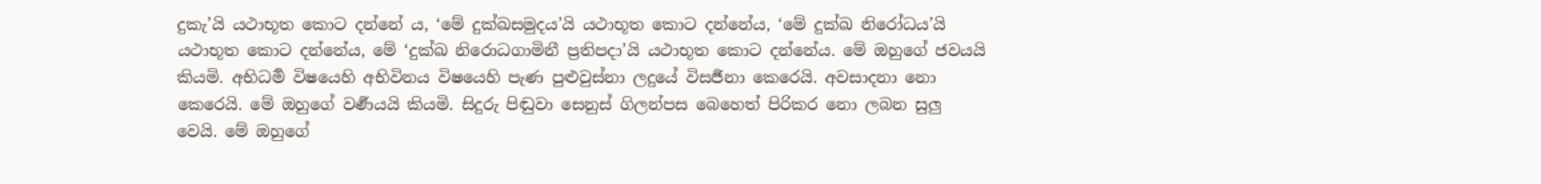දුකැ’යි යථාභූත කොට දන්නේ ය, ‘මේ දුක්ඛසමුදය’යි යථාභූත කොට දන්නේය, ‘මේ දුක්ඛ නිරෝධය’යි යථාභූත කොට දන්නේය, මේ ‘දුක්ඛ නිරොධගාමිනී ප්‍රතිපදා’යි යථාභූත කොට දන්නේය. මේ ඔහුගේ ජවයයි කියමි. අභිධර්‍ම විෂයෙහි අභිවිනය විෂයෙහි පැණ පුළුවුස්නා ලදුයේ විසර්‍ජනා කෙරෙයි. අවසාදනා නො කෙරෙයි. මේ ඔහුගේ වර්‍ණයයි කියමි. සිදුරු පිඬුවා සෙනුස් ගිලන්පස බෙහෙත් පිරිකර නො ලබන සුලු වෙයි. මේ ඔහුගේ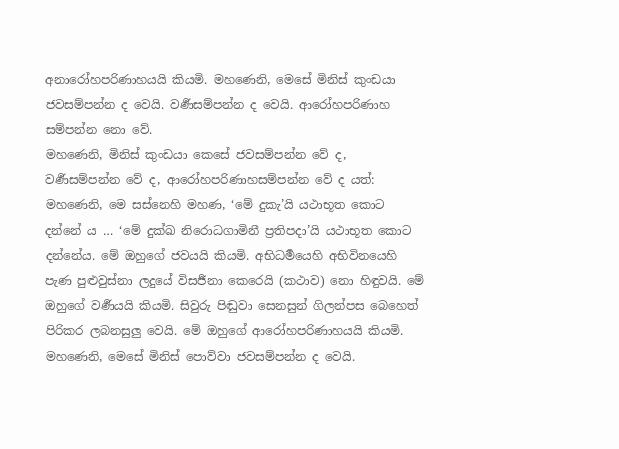අනාරෝහපරිණාහයයි කියමි. මහණෙනි, මෙසේ මිනිස් කුංඩයා ජවසම්පන්න ද වෙයි. වර්‍ණසම්පන්න ද වෙයි. ආරෝහපරිණාහ සම්පන්න නො වේ.
මහණෙනි, මිනිස් කුංඩයා කෙසේ ජවසම්පන්න වේ ද, වර්‍ණසම්පන්න වේ ද, ආරෝහපරිණාහසම්පන්න වේ ද යත්:
මහණෙනි, මෙ සස්නෙහි මහණ, ‘මේ දුකැ’යි යථාභූත කොට දන්නේ ය … ‘මේ දුක්ඛ නිරොධගාමිනී ප්‍රතිපදා’යි යථාභූත කොට දන්නේය. මේ ඔහුගේ ජවයයි කියමි. අභිධර්‍මයෙහි අභිවිනයෙහි පැණ පුළුවුස්නා ලදුයේ විසර්‍ජනා කෙරෙයි (කථාව) නො හිඳුවයි. මේ ඔහුගේ වර්‍ණයයි කියමි. සිවුරු පිඬුවා සෙනසුන් ගිලන්පස බෙහෙත් පිරිකර ලබනසුලු වෙයි. මේ ඔහුගේ ආරෝහපරිණාහයයි කියමි. මහණෙනි, මෙසේ මිනිස් පොව්වා ජවසම්පන්න ද වෙයි.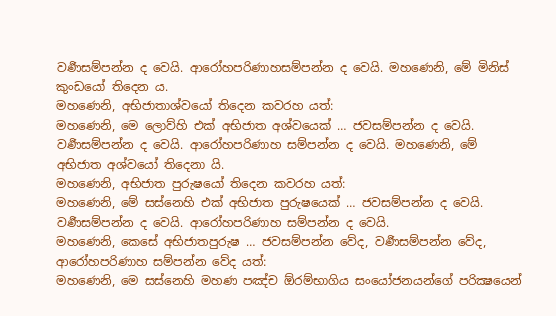වර්‍ණසම්පන්න ද වෙයි. ආරෝහපරිණාහසම්පන්න ද වෙයි. මහණෙනි, මේ මිනිස් කුංඩයෝ තිදෙන ය.
මහණෙනි, අභිජාතාශ්වයෝ තිදෙන කවරහ යත්:
මහණෙනි, මෙ ලොව්හි එක් අභිජාත අශ්වයෙක් … ජවසම්පන්න ද වෙයි. වර්‍ණසම්පන්න ද වෙයි. ආරෝහපරිණාහ සම්පන්න ද වෙයි. මහණෙනි, මේ අභිජාත අශ්වයෝ තිදෙනා යි.
මහණෙනි, අභිජාත පුරුෂයෝ තිදෙන කවරහ යත්:
මහණෙනි, මේ සස්නෙහි එක් අභිජාත පුරුෂයෙක් … ජවසම්පන්න ද වෙයි. වර්‍ණසම්පන්න ද වෙයි. ආරෝහපරිණාහ සම්පන්න ද වෙයි.
මහණෙනි, කෙසේ අභිජාතපුරුෂ … ජවසම්පන්න වේද, වර්‍ණසම්පන්න වේද, ආරෝහපරිණාහ සම්පන්න වේද යත්:
මහණෙනි, මෙ සස්නෙහි මහණ පඤ්ච ඕරම්භාගිය සංයෝජනයන්ගේ පරික්‍ෂයෙන්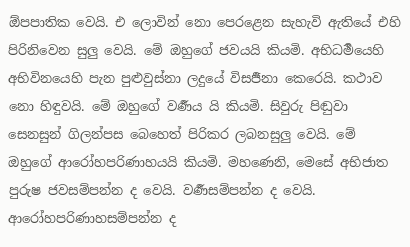ඕපපාතික වෙයි. එ ලොවින් නො පෙරළෙන සැහැවි ඇතියේ එහි පිරිනිවෙන සුලු වෙයි. මේ ඔහුගේ ජවයයි කියමි. අභිධර්‍මයෙහි අභිවිනයෙහි පැන පුළුවුස්නා ලදුයේ විසර්‍ජනා කෙරෙයි. කථාව නො හිඳුවයි. මේ ඔහුගේ වර්‍ණය යි කියමි. සිවුරු පිඬුවා සෙනසුන් ගිලන්පස බෙහෙත් පිරිකර ලබනසුලු වෙයි. මේ ඔහුගේ ආරෝහපරිණාහයයි කියමි. මහණෙනි, මෙසේ අභිජාත පුරුෂ ජවසම්පන්න ද වෙයි. වර්‍ණසම්පන්න ද වෙයි. ආරෝහපරිණාහසම්පන්න ද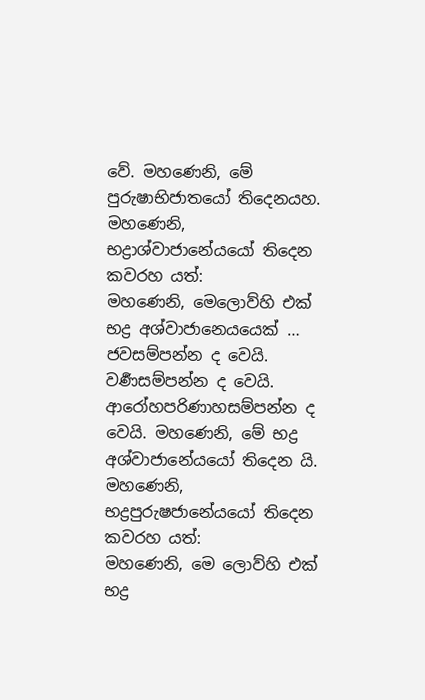වේ. මහණෙනි, මේ පුරුෂාභිජාතයෝ තිදෙනයහ.
මහණෙනි, භද්‍රාශ්වාජානේයයෝ තිදෙන කවරහ යත්:
මහණෙනි, මෙලොව්හි එක් භද්‍ර අශ්වාජානෙයයෙක් … ජවසම්පන්න ද වෙයි. වර්‍ණසම්පන්න ද වෙයි. ආරෝහපරිණාහසම්පන්න ද වෙයි. මහණෙනි, මේ භද්‍ර අශ්වාජානේයයෝ තිදෙන යි.
මහණෙනි, භද්‍රපුරුෂජානේයයෝ තිදෙන කවරහ යත්:
මහණෙනි, මෙ ලොව්හි එක් භද්‍ර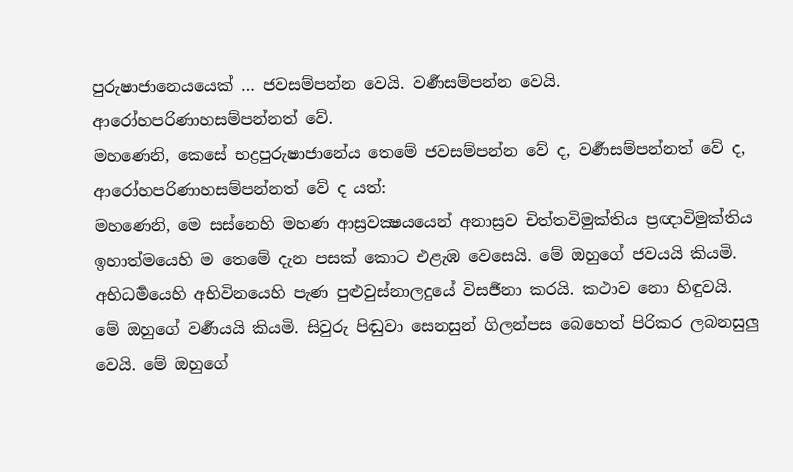පුරුෂාජානෙයයෙක් … ජවසම්පන්න වෙයි. වර්‍ණසම්පන්න වෙයි. ආරෝහපරිණාහසම්පන්නත් වේ.
මහණෙනි, කෙසේ භද්‍රපුරුෂාජානේය තෙමේ ජවසම්පන්න වේ ද, වර්‍ණසම්පන්නත් වේ ද, ආරෝහපරිණාහසම්පන්නත් වේ ද යත්:
මහණෙනි, මෙ සස්නෙහි මහණ ආස්‍රවක්‍ෂයයෙන් අනාස්‍රව චිත්තවිමුක්තිය ප්‍රඥාවිමුක්තිය ඉහාත්මයෙහි ම තෙමේ දැන පසක් කොට එළැඹ වෙසෙයි. මේ ඔහුගේ ජවයයි කියමි. අභිධර්‍මයෙහි අභිවිනයෙහි පැණ පුළුවුස්නාලදුයේ විසර්‍ජනා කරයි. කථාව නො හිඳුවයි. මේ ඔහුගේ වර්‍ණයයි කියමි. සිවුරු පිඬුවා සෙනසුන් ගිලන්පස බෙහෙත් පිරිකර ලබනසුලු වෙයි. මේ ඔහුගේ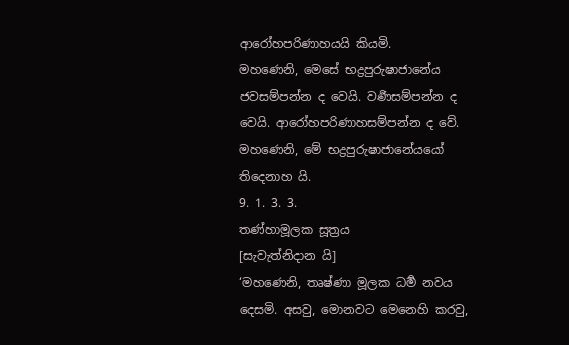ආරෝහපරිණාහයයි කියමි.
මහණෙනි, මෙසේ භද්‍රපුරුෂාජානේය ජවසම්පන්න ද වෙයි. වර්‍ණසම්පන්න ද වෙයි. ආරෝහපරිණාහසම්පන්න ද වේ. මහණෙනි, මේ භද්‍රපුරුෂාජානේයයෝ තිදෙනාහ යි.
9. 1. 3. 3.
තණ්හාමූලක සූත්‍රය
[සැවැත්නිදාන යි]
‘මහණෙනි, තෘෂ්ණා මූලක ධර්‍ම නවය දෙසමි. අසවු, මොනවට මෙනෙහි කරවු,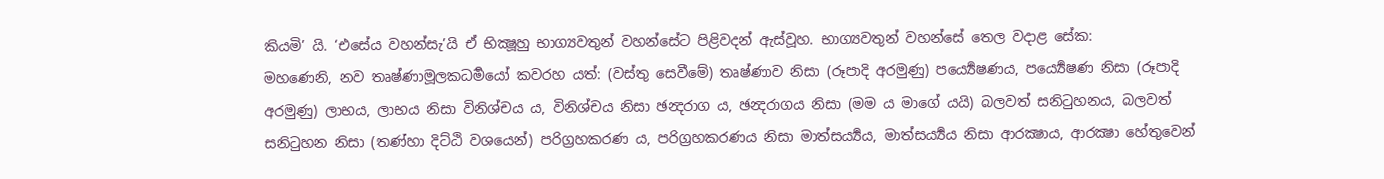කියමි’ යි. ‘එසේය වහන්සැ’යි ඒ භික්‍ෂූහු භාග්‍යවතුන් වහන්සේට පිළිවදන් ඇස්වූහ. භාග්‍යවතුන් වහන්සේ තෙල වදාළ සේක:
මහණෙනි, නව තෘෂ්ණාමූලකධර්‍මයෝ කවරහ යත්: (වස්තු සෙවීමේ) තෘෂ්ණාව නිසා (රූපාදි අරමුණු) පර්‍ය්‍යෙෂණය, පර්‍ය්‍යෙෂණ නිසා (රූපාදි අරමුණු) ලාභය, ලාභය නිසා විනිශ්චය ය, විනිශ්චය නිසා ඡන්‍දරාග ය, ඡන්‍දරාගය නිසා (මම ය මාගේ යයි) බලවත් සනිටුහනය, බලවත් සනිටුහන නිසා (තණ්හා දිට්ඨි වශයෙන්) පරිග්‍රහකරණ ය, පරිග්‍රහකරණය නිසා මාත්සර්‍ය්‍යය, මාත්සර්‍ය්‍යය නිසා ආරක්‍ෂාය, ආරක්‍ෂා හේතුවෙන්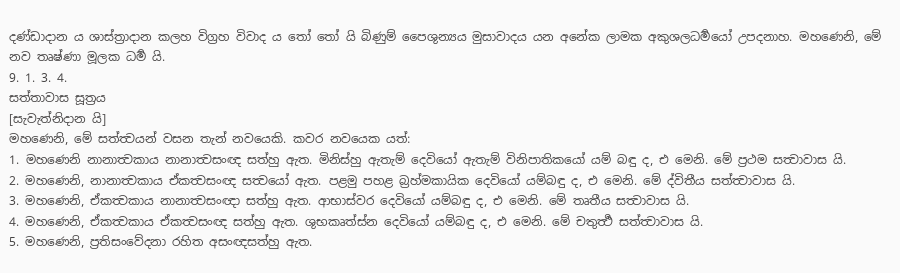දණ්ඩාදාන ය ශාස්ත්‍රාදාන කලහ විග්‍රහ විවාද ය තෝ තෝ යි බිණුම් පෛශුන්‍යය මුසාවාදය යන අනේක ලාමක අකුශලධර්‍මයෝ උපදනාහ. මහණෙනි, මේ නව තෘෂ්ණා මූලක ධර්‍ම යි.
9. 1. 3. 4.
සත්තාවාස සූත්‍රය
[සැවැත්නිදාන යි]
මහණෙනි, මේ සත්ත්‍වයන් වසන තැන් නවයෙකි. කවර නවයෙක යත්:
1. මහණෙනි නානාත්‍වකාය නානාත්‍වසංඥ සත්හු ඇත. මිනිස්හු ඇතැම් දෙවියෝ ඇතැම් විනිපාතිකයෝ යම් බඳු ද, එ මෙනි. මේ ප්‍රථම සත්‍වාවාස යි.
2. මහණෙනි, නානාත්‍වකාය ඒකත්‍වසංඥ සත්‍වයෝ ඇත. පළමු පහළ බ්‍රහ්මකායික දෙවියෝ යම්බඳු ද, එ මෙනි. මේ ද්විතීය සත්ත්‍වාවාස යි.
3. මහණෙනි, ඒකත්‍වකාය නානාත්‍වසංඥා සත්හු ඇත. ආභාස්වර දෙවියෝ යම්බඳු ද, එ මෙනි. මේ තෘතීය සත්‍වාවාස යි.
4. මහණෙනි, ඒකත්‍වකාය ඒකත්‍වසංඥ සත්හු ඇත. ශුභකෘත්ස්න දෙවියෝ යම්බඳු ද, එ මෙනි. මේ චතුර්‍ත්‍ථ සත්ත්‍වාවාස යි.
5. මහණෙනි, ප්‍රතිසංවේදනා රහිත අසංඥසත්හු ඇත.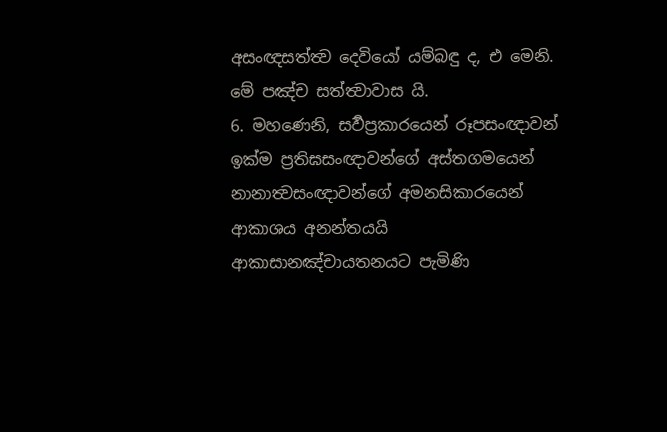අසංඥසත්ත්‍ව දෙවියෝ යම්බඳු ද, එ මෙනි. මේ පඤ්ච සත්ත්‍වාවාස යි.
6. මහණෙනි, සර්‍වප්‍රකාරයෙන් රූපසංඥාවන් ඉක්ම ප්‍රතිඝසංඥාවන්ගේ අස්තගමයෙන් නානාත්‍වසංඥාවන්ගේ අමනසිකාරයෙන් ආකාශය අනන්තයයි ආකාසානඤ්චායතනයට පැමිණි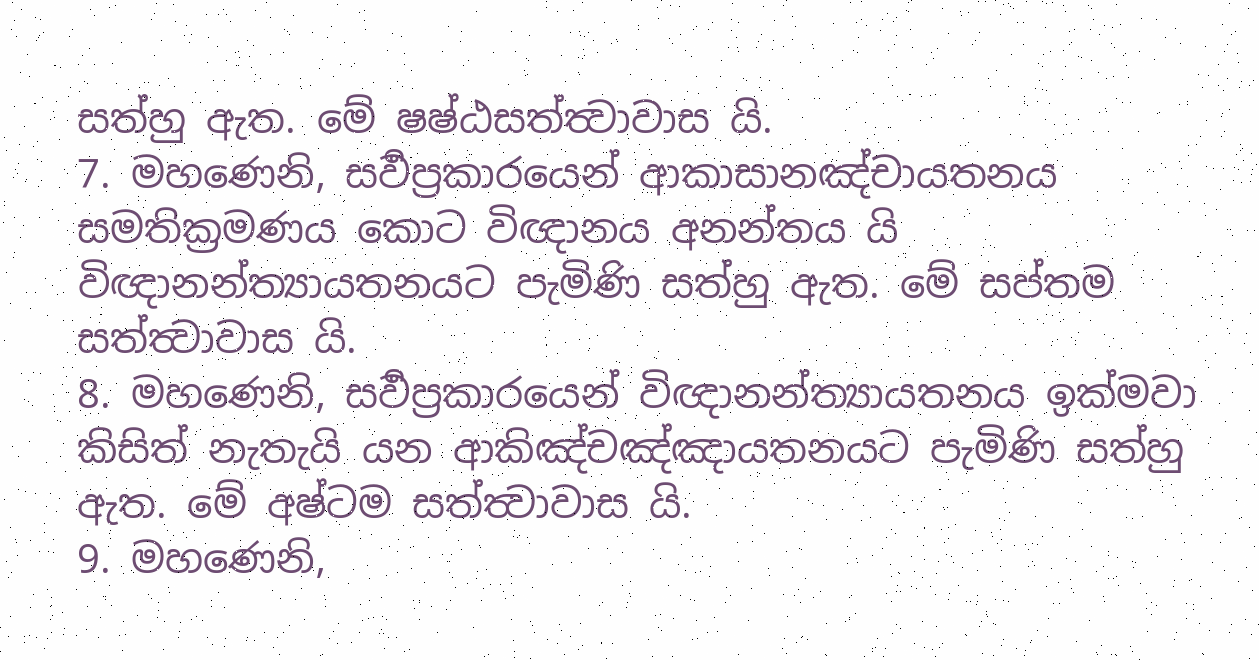සත්හු ඇත. මේ ෂෂ්ඨසත්ත්‍වාවාස යි.
7. මහණෙනි, සර්‍වප්‍රකාරයෙන් ආකාසානඤ්චායතනය සමතික්‍රමණය කොට විඥානය අනන්තය යි විඥානන්ත්‍යායතනයට පැමිණි සත්හු ඇත. මේ සප්තම සත්ත්‍වාවාස යි.
8. මහණෙනි, සර්‍වප්‍රකාරයෙන් විඥානන්ත්‍යායතනය ඉක්මවා කිසිත් නැතැයි යන ආකිඤ්චඤ්ඤායතනයට පැමිණි සත්හු ඇත. මේ අෂ්ටම සත්ත්‍වාවාස යි.
9. මහණෙනි,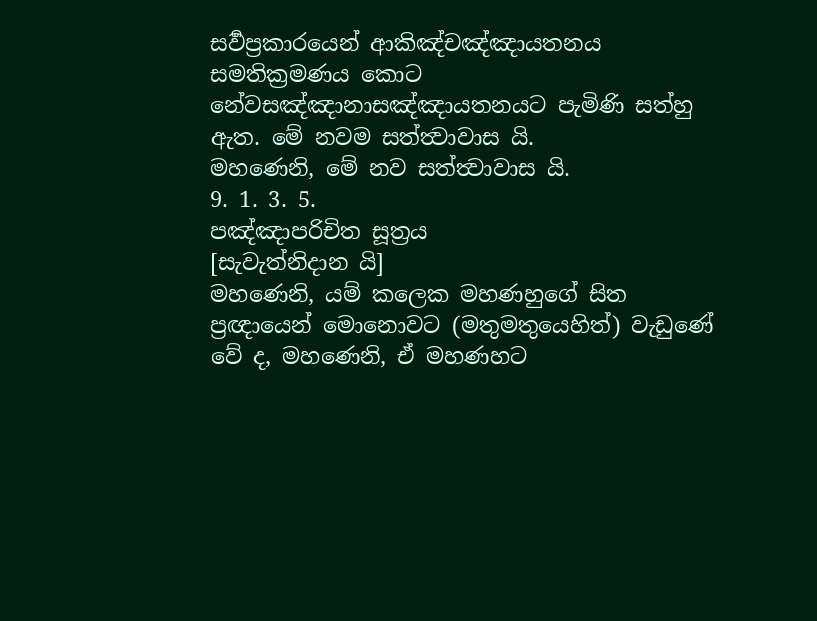සර්‍වප්‍රකාරයෙන් ආකිඤ්චඤ්ඤායතනය සමතික්‍රමණය කොට නේවසඤ්ඤානාසඤ්ඤායතනයට පැමිණි සත්හු ඇත. මේ නවම සත්ත්‍වාවාස යි.
මහණෙනි, මේ නව සත්ත්‍වාවාස යි.
9. 1. 3. 5.
පඤ්ඤාපරිචිත සූත්‍රය
[සැවැත්නිදාන යි]
මහණෙනි, යම් කලෙක මහණහුගේ සිත ප්‍රඥායෙන් මොනොවට (මතුමතුයෙහිත්) වැඩුණේ වේ ද, මහණෙනි, ඒ මහණහට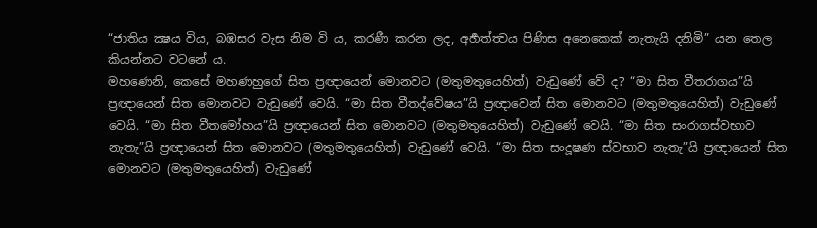“ජාතිය ක්‍ෂය විය, බඹසර වැස නිම වි ය, කරණී කරන ලද, අර්‍හත්ත්‍වය පිණිස අනෙකෙක් නැතැයි දනිමි” යන තෙල කියන්නට වටනේ ය.
මහණෙනි, කෙසේ මහණහුගේ සිත ප්‍රඥායෙන් මොනවට (මතුමතුයෙහිත්) වැඩුණේ වේ ද? “මා සිත වීතරාගය”යි ප්‍රඥායෙන් සිත මොනවට වැඩුණේ වෙයි. “මා සිත වීතද්වේෂය”යි ප්‍රඥාවෙන් සිත මොනවට (මතුමතුයෙහිත්) වැඩුණේ වෙයි. “මා සිත වීතමෝහය”යි ප්‍රඥායෙන් සිත මොනවට (මතුමතුයෙහිත්) වැඩුණේ වෙයි. “මා සිත සංරාගස්වභාව නැතැ”යි ප්‍රඥායෙන් සිත මොනවට (මතුමතුයෙහිත්) වැඩුණේ වෙයි. “මා සිත සංදූෂණ ස්වභාව නැතැ”යි ප්‍රඥායෙන් සිත මොනවට (මතුමතුයෙහිත්) වැඩුණේ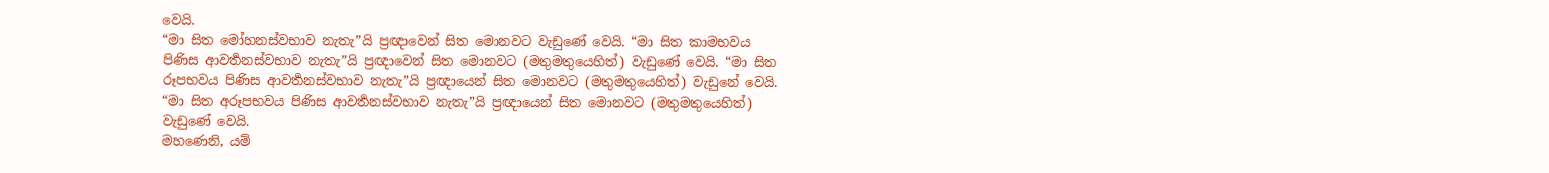වෙයි.
“මා සිත මෝහනස්වභාව නැතැ”යි ප්‍රඥාවෙන් සිත මොනවට වැඩුණේ වෙයි. “මා සිත කාමභවය පිණිස ආවර්‍තනස්වභාව නැතැ”යි ප්‍රඥාවෙන් සිත මොනවට (මතුමතුයෙහිත්) වැඩුණේ වෙයි. “මා සිත රූපභවය පිණිස ආවර්‍තනස්වභාව නැතැ”යි ප්‍රඥායෙන් සිත මොනවට (මතුමතුයෙහිත්) වැඩුනේ වෙයි. “මා සිත අරූපභවය පිණිස ආවර්‍තනස්වභාව නැතැ”යි ප්‍රඥායෙන් සිත මොනවට (මතුමතුයෙහිත්) වැඩුණේ වෙයි.
මහණෙනි, යම්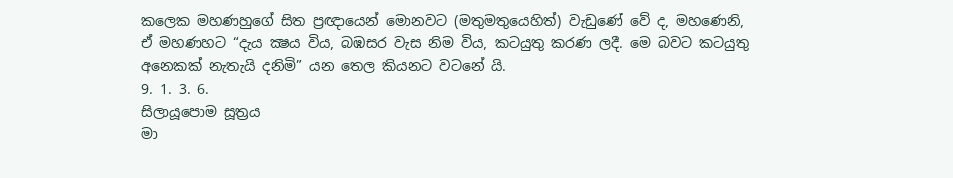කලෙක මහණහුගේ සිත ප්‍රඥායෙන් මොනවට (මතුමතුයෙහිත්) වැඩුණේ වේ ද, මහණෙනි, ඒ මහණහට “දැය ක්‍ෂය විය, බඹසර වැස නිම විය, කටයුතු කරණ ලදී. මෙ බවට කටයුතු අනෙකක් නැතැයි දනිමි” යන තෙල කියනට වටනේ යි.
9. 1. 3. 6.
සිලායූපොම සූත්‍රය
මා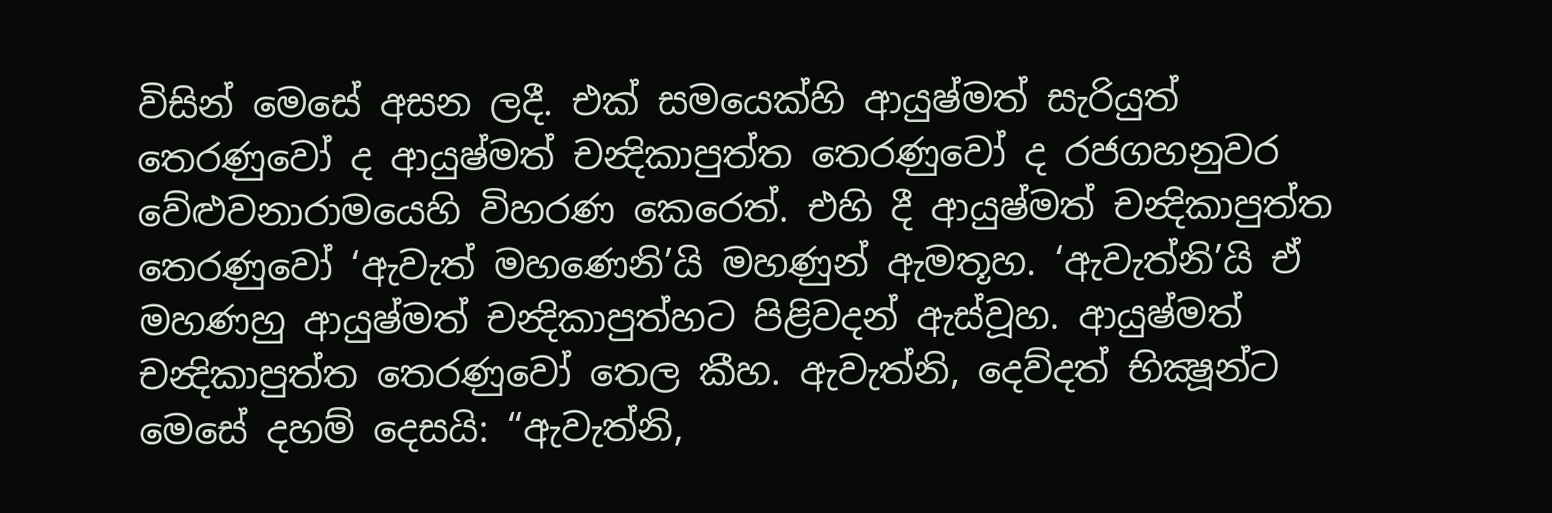විසින් මෙසේ අසන ලදී. එක් සමයෙක්හි ආයුෂ්මත් සැරියුත් තෙරණුවෝ ද ආයුෂ්මත් චන්‍දිකාපුත්ත තෙරණුවෝ ද රජගහනුවර වේළුවනාරාමයෙහි විහරණ කෙරෙත්. එහි දී ආයුෂ්මත් චන්‍දිකාපුත්ත තෙරණුවෝ ‘ඇවැත් මහණෙනි’යි මහණුන් ඇමතූහ. ‘ඇවැත්නි’යි ඒ මහණහු ආයුෂ්මත් චන්‍දිකාපුත්හට පිළිවදන් ඇස්වූහ. ආයුෂ්මත් චන්‍දිකාපුත්ත තෙරණුවෝ තෙල කීහ. ඇවැත්නි, දෙව්දත් භික්‍ෂූන්ට මෙසේ දහම් දෙසයි: “ඇවැත්නි,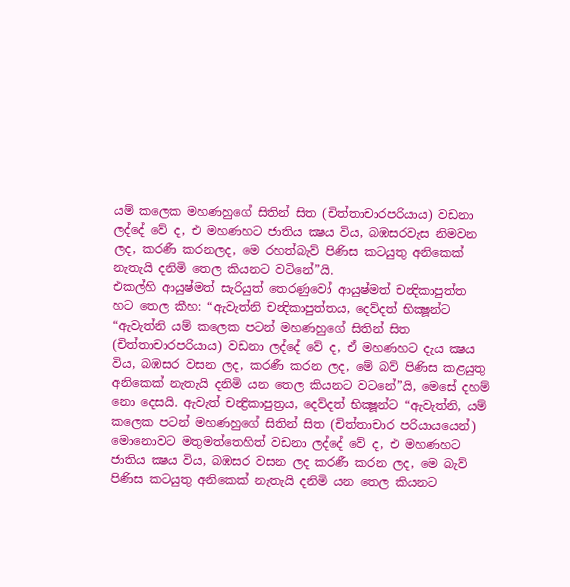යම් කලෙක මහණහුගේ සිතින් සිත (චිත්තාචාරපරියාය) වඩනා ලද්දේ වේ ද, එ මහණහට ජාතිය ක්‍ෂය විය, බඹසරවැස නිමවන ලද, කරණී කරනලද, මෙ රහත්බැව් පිණිස කටයුතු අනිකෙක් නැතැයි දනිමි තෙල කියනට වටිනේ”යි.
එකල්හි ආයුෂ්මත් සැරියුත් තෙරණුවෝ ආයුෂ්මත් චන්‍දිකාපුත්ත හට තෙල කීහ: “ඇවැත්නි චන්‍දිකාපුත්තය, දෙව්දත් භික්‍ෂූන්ට “ඇවැත්නි යම් කලෙක පටන් මහණහුගේ සිතින් සිත (චිත්තාචාරපරියාය) වඩනා ලද්දේ වේ ද, ඒ මහණහට දැය ක්‍ෂය විය, බඹසර වසන ලද, කරණී කරන ලද, මේ බව් පිණිස කළයුතු අනිකෙක් නැතැයි දනිමි යන තෙල කියනට වටනේ”යි, මෙසේ දහම් නො දෙසයි. ඇවැත් චන්‍ද්‍රිකාපුත්‍රය, දෙව්දත් භික්‍ෂූන්ට “ඇවැත්නි, යම් කලෙක පටන් මහණහුගේ සිතින් සිත (චිත්තාචාර පරියායයෙන්) මොනොවට මතුමත්තෙහිත් වඩනා ලද්දේ වේ ද, එ මහණහට ජාතිය ක්‍ෂය විය, බඹසර වසන ලද කරණී කරන ලද, මෙ බැව් පිණිස කටයුතු අනිකෙක් නැතැයි දනිමි යන තෙල කියනට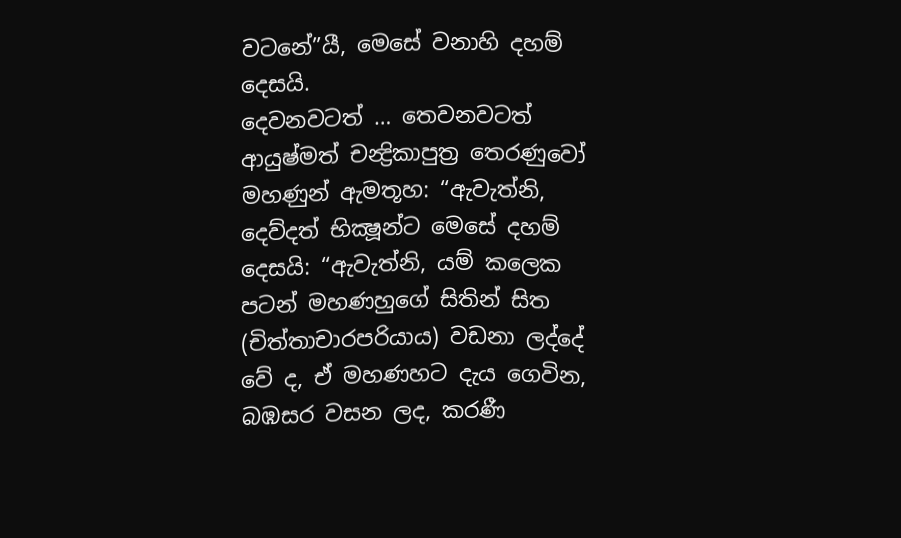වටනේ”යී, මෙසේ වනාහි දහම් දෙසයි.
දෙවනවටත් … තෙවනවටත් ආයුෂ්මත් චන්‍ද්‍රිකාපුත්‍ර තෙරණුවෝ මහණුන් ඇමතූහ: “ඇවැත්නි, දෙව්දත් භික්‍ෂූන්ට මෙසේ දහම් දෙසයි: “ඇවැත්නි, යම් කලෙක පටන් මහණහුගේ සිතින් සිත (චිත්තාචාරපරියාය) වඩනා ලද්දේ වේ ද, ඒ මහණහට දැය ගෙවින, බඹසර වසන ලද, කරණී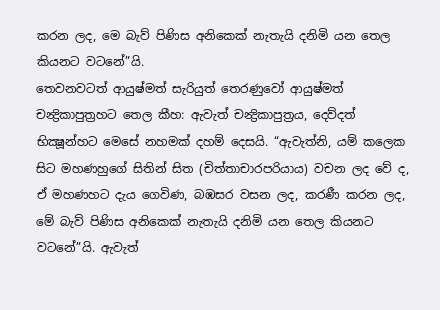කරන ලද, මෙ බැව් පිණිස අනිකෙක් නැතැයි දනිමි යන තෙල කියනට වටනේ”යි.
තෙවනවටත් ආයුෂ්මත් සැරියුත් තෙරණුවෝ ආයුෂ්මත් චන්‍ද්‍රිකාපුත්‍රහට තෙල කීහ: ඇවැත් චන්‍ද්‍රිකාපුත්‍රය, දෙව්දත් භික්‍ෂූන්හට මෙසේ නහමක් දහම් දෙසයි. “ඇවැත්නි, යම් කලෙක සිට මහණහුගේ සිතින් සිත (චිත්තාචාරපරියාය) වචන ලද වේ ද, ඒ මහණහට දැය ගෙවිණ, බඹසර වසන ලද, කරණී කරන ලද, මේ බැව් පිණිස අනිකෙක් නැතැයි දනිමි යන තෙල කියනට වටනේ”යි. ඇවැත්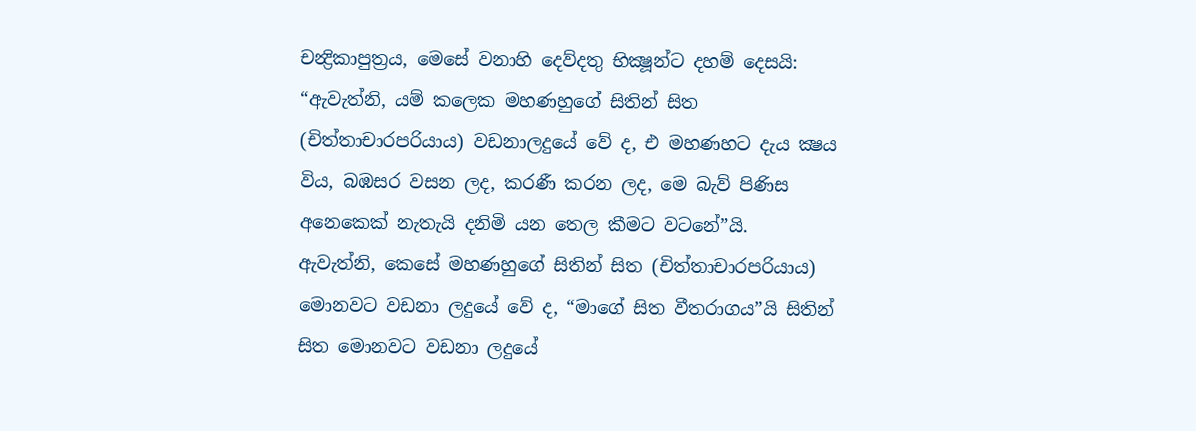චන්‍ද්‍රිකාපුත්‍රය, මෙසේ වනාහි දෙව්දතු භික්‍ෂූන්ට දහම් දෙසයි: “ඇවැත්නි, යම් කලෙක මහණහුගේ සිතින් සිත (චිත්තාචාරපරියාය) වඩනාලදුයේ වේ ද, එ මහණහට දැය ක්‍ෂය විය, බඹසර වසන ලද, කරණී කරන ලද, මෙ බැව් පිණිස අනෙකෙක් නැතැයි දනිමි යන තෙල කීමට වටනේ”යි.
ඇවැත්නි, කෙසේ මහණහුගේ සිතින් සිත (චිත්තාචාරපරියාය) මොනවට වඩනා ලදුයේ වේ ද, “මාගේ සිත වීතරාගය”යි සිතින් සිත මොනවට වඩනා ලදුයේ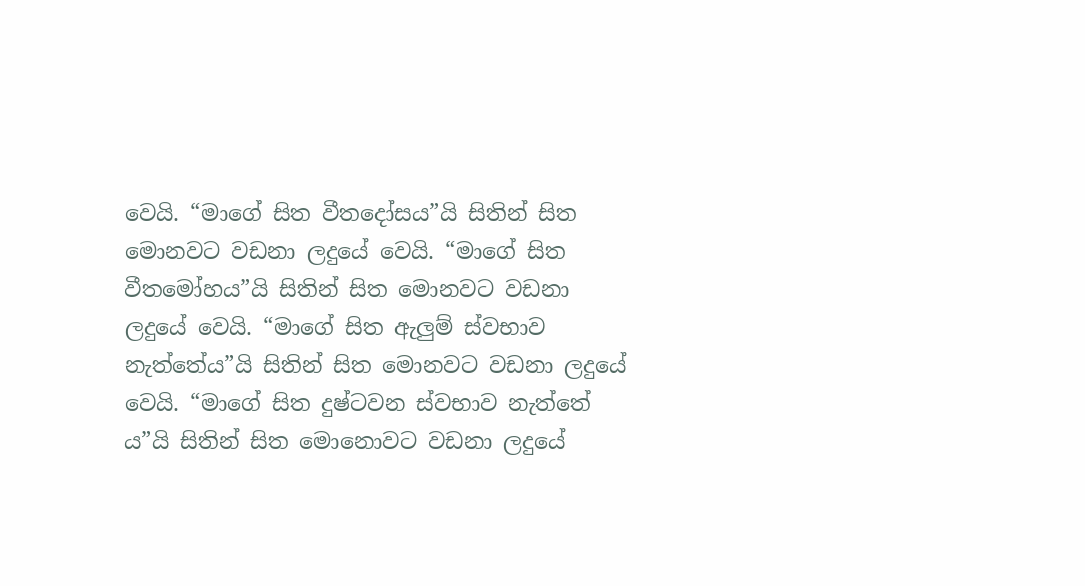වෙයි. “මාගේ සිත වීතදෝසය”යි සිතින් සිත මොනවට වඩනා ලදුයේ වෙයි. “මාගේ සිත වීතමෝහය”යි සිතින් සිත මොනවට වඩනා ලදුයේ වෙයි. “මාගේ සිත ඇලුම් ස්වභාව නැත්තේය”යි සිතින් සිත මොනවට වඩනා ලදුයේ වෙයි. “මාගේ සිත දුෂ්ටවන ස්වභාව නැත්තේ ය”යි සිතින් සිත මොනොවට වඩනා ලදුයේ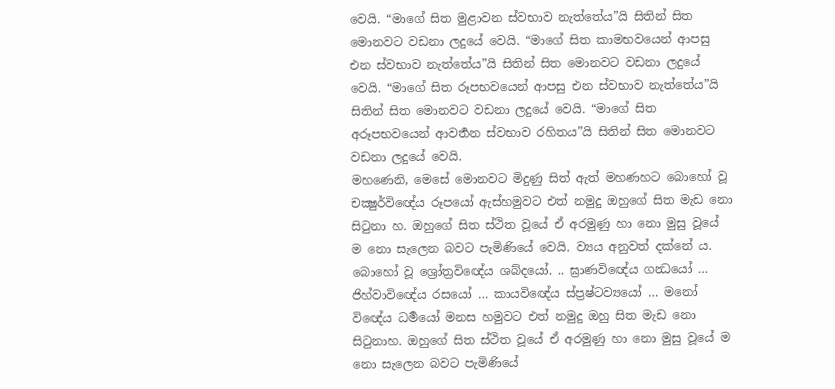වෙයි. “මාගේ සිත මුළාවන ස්වභාව නැත්තේය”යි සිතින් සිත මොනවට වඩනා ලදුයේ වෙයි. “මාගේ සිත කාමභවයෙන් ආපසු එන ස්වභාව නැත්තේය”යි සිතින් සිත මොනවට වඩනා ලදුයේ වෙයි. “මාගේ සිත රූපභවයෙන් ආපසු එන ස්වභාව නැත්තේය”යි සිතින් සිත මොනවට වඩනා ලදුයේ වෙයි. “මාගේ සිත අරූපභවයෙන් ආවර්‍තන ස්වභාව රහිතය”යි සිතින් සිත මොනවට වඩනා ලදුයේ වෙයි.
මහණෙනි, මෙසේ මොනවට මිදුණු සිත් ඇත් මහණහට බොහෝ වූ චක්‍ෂුර්විඥේය රූපයෝ ඇස්හමුවට එත් නමුදු ඔහුගේ සිත මැඩ නො සිටුනා හ. ඔහුගේ සිත ස්ථිත වූයේ ඒ අරමුණු හා නො මුසු වූයේ ම නො සැලෙන බවට පැමිණියේ වෙයි. ව්‍යය අනුවත් දක්නේ ය. බොහෝ වූ ශ්‍රෝත්‍රවිඥේය ශබ්දයෝ. .. ඝ්‍රාණවිඥේය ගන්‍ධයෝ … ජිහ්වාවිඥේය රසයෝ … කායවිඥේය ස්ප්‍රෂ්ටව්‍යයෝ … මනෝ විඥේය ධර්‍මයෝ මනස හමුවට එත් නමුදු ඔහු සිත මැඩ නො සිටුනාහ. ඔහුගේ සිත ස්ථිත වූයේ ඒ අරමුණු හා නො මුසු වූයේ ම නො සැලෙන බවට පැමිණියේ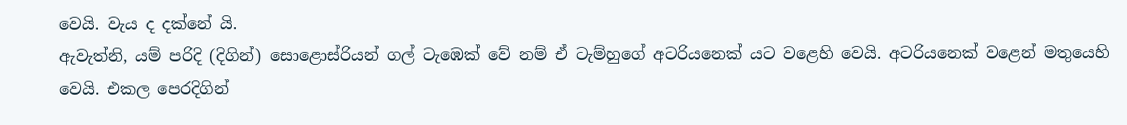වෙයි. වැය ද දක්නේ යි.
ඇවැත්නි, යම් පරිදි (දිගින්) සොළොස්රියන් ගල් ටැඹෙක් වේ නම් ඒ ටැම්හුගේ අටරියනෙක් යට වළෙහි වෙයි. අටරියනෙක් වළෙන් මතුයෙහි වෙයි. එකල පෙරදිගින්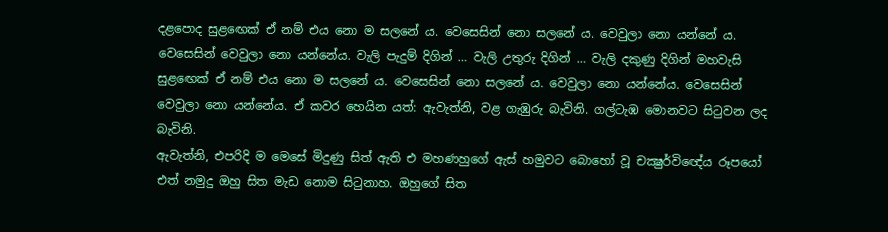දළපොද සුළඟෙක් ඒ නම් එය නො ම සලනේ ය. වෙසෙසින් නො සලනේ ය. වෙවුලා නො යන්නේ ය. වෙසෙසින් වෙවුලා නො යන්නේය. වැලි පැදුම් දිගින් … වැලි උතුරු දිගින් … වැලි දකුණු දිගින් මහවැසි සුළඟෙක් ඒ නම් එය නො ම සලනේ ය. වෙසෙසින් නො සලනේ ය. වෙවුලා නො යන්නේය. වෙසෙසින් වෙවුලා නො යන්නේය. ඒ කවර හෙයින යත්: ඇවැත්නි, වළ ගැඹුරු බැවිනි. ගල්ටැඹ මොනවට සිටුවන ලද බැවිනි.
ඇවැත්නි, එපරිදි ම මෙසේ මිදුණු සිත් ඇති එ මහණහුගේ ඇස් හමුවට බොහෝ වූ චක්‍ෂුර්විඥේය රූපයෝ එත් නමුදු ඔහු සිත මැඩ නොම සිටුනාහ. ඔහුගේ සිත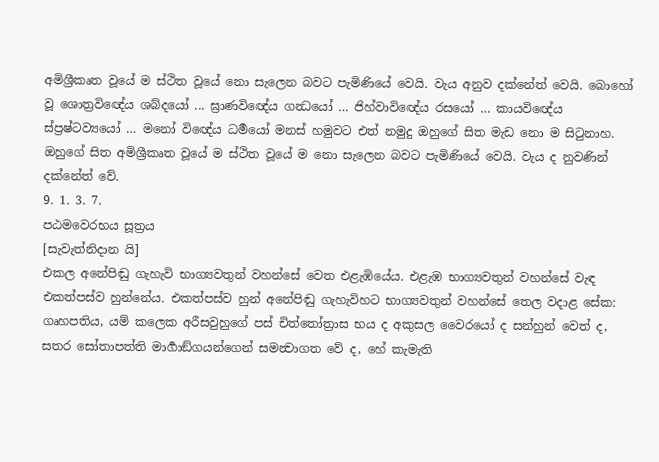අමිශ්‍රීකෘත වූයේ ම ස්ථිත වූයේ නො සැලෙන බවට පැමිණියේ වෙයි. වැය අනුව දක්නේත් වෙයි. බොහෝ වූ ශොත්‍රවිඥේය ශබ්දයෝ ... ඝ්‍රාණවිඥේය ගන්‍ධයෝ … ජිහ්වාවිඥේය රසයෝ … කායවිඥේය ස්ප්‍රෂ්ටව්‍යයෝ … මනෝ විඥේය ධර්‍මයෝ මනස් හමුවට එත් නමුදු ඔහුගේ සිත මැඩ නො ම සිටුනාහ. ඔහුගේ සිත අමිශ්‍රීකෘත වූයේ ම ස්ථිත වූයේ ම නො සැලෙන බවට පැමිණියේ වෙයි. වැය ද නුවණින් දක්නේත් වේ.
9. 1. 3. 7.
පඨමවෙරභය සූත්‍රය
[සැවැත්නිදාන යි]
එකල අනේපිඬු ගැහැවි භාග්‍යවතුන් වහන්සේ වෙත එළැඹියේය. එළැඹ භාග්‍යවතුන් වහන්සේ වැඳ එකත්පස්ව හුන්නේය. එකත්පස්ව හුන් අනේපිඬු ගැහැවිහට භාග්‍යවතුන් වහන්සේ තෙල වදාළ සේක:
ගෘහපතිය, යම් කලෙක අරීසවුහුගේ පස් චිත්තෝත්‍රාස භය ද අකුසල වෛරයෝ ද සන්හුන් වෙත් ද, සතර සෝතාපත්ති මාර්‍ගාඞ්ගයන්ගෙන් සමන්‍වාගත වේ ද, හේ කැමැති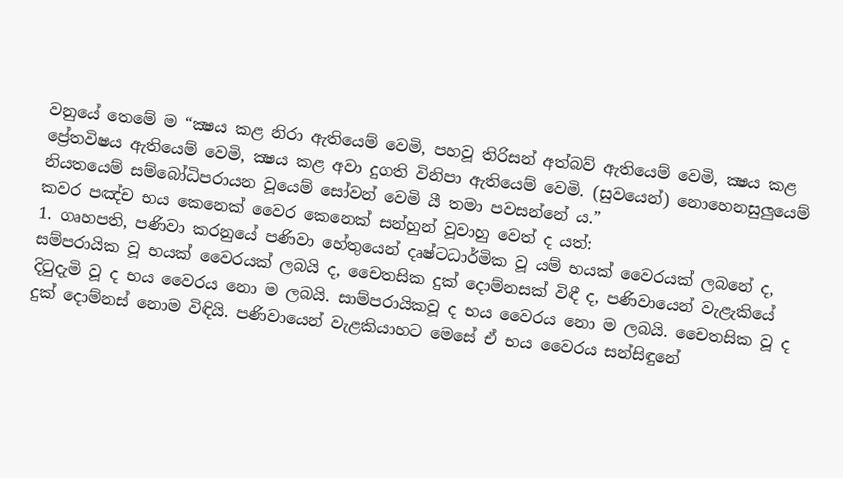වනුයේ තෙමේ ම “ක්‍ෂය කළ නිරා ඇතියෙම් වෙමි, පහවූ තිරිසන් අත්බව් ඇතියෙම් වෙමි, ක්‍ෂය කළ ප්‍රේතවිෂය ඇතියෙම් වෙමි, ක්‍ෂය කළ අවා දුගති විනිපා ඇතියෙම් වෙමි. (සුවයෙන්) නොහෙනසුලුයෙම් නියතයෙම් සම්බෝධිපරායන වූයෙම් සෝවන් වෙමි යී තමා පවසන්නේ ය.”
කවර පඤ්ච භය කෙනෙක් වෛර කෙනෙක් සන්හුන් වූවාහු වෙත් ද යත්:
1. ගෘහපති, පණිවා කරනුයේ පණිවා හේතුයෙන් දෘෂ්ටධාර්මික වූ යම් භයක් වෛරයක් ලබනේ ද, සම්පරායික වූ භයක් වෛරයක් ලබයි ද, චෛතසික දුක් දොම්නසක් විඳී ද, පණිවායෙන් වැළැකියේ දිටුදැමි වූ ද භය වෛරය නො ම ලබයි. සාම්පරායිකවූ ද භය වෛරය නො ම ලබයි. චෛතසික වූ ද දුක් දොම්නස් නොම විඳියි. පණිවායෙන් වැළකියාහට මෙසේ ඒ භය වෛරය සන්සිඳුනේ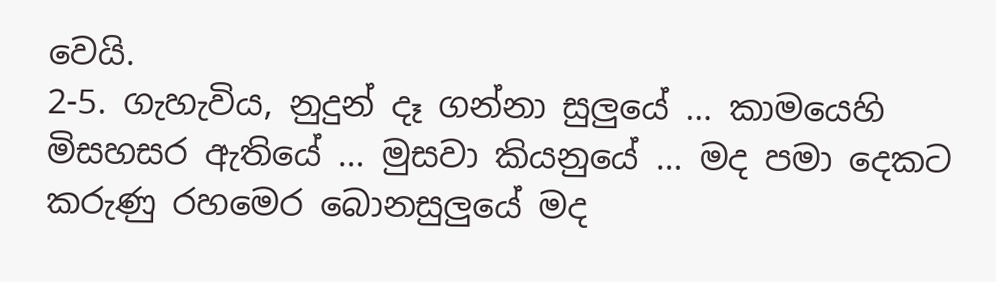වෙයි.
2-5. ගැහැවිය, නුදුන් දෑ ගන්නා සුලුයේ … කාමයෙහි මිසහසර ඇතියේ … මුසවා කියනුයේ … මද පමා දෙකට කරුණු රහමෙර බොනසුලුයේ මද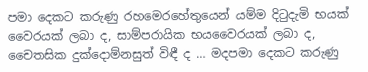පමා දෙකට කරුණු රහමෙරහේතුයෙන් යම්ම දිටුදැමි භයක් වෛරයක් ලබා ද, සාම්පරායික භයවෛරයක් ලබා ද, චෛතසික දුක්දොම්නසුත් විඳී ද … මදපමා දෙකට කරුණු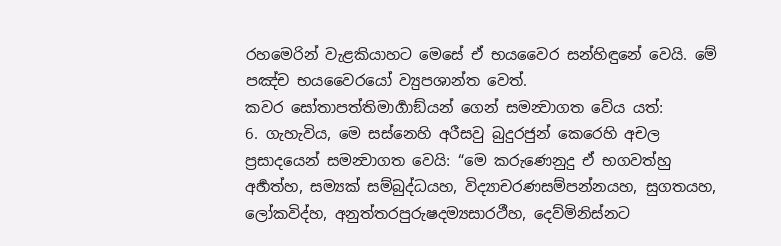රහමෙරින් වැළකියාහට මෙසේ ඒ භයවෛර සන්හිඳුනේ වෙයි. මේ පඤ්ච භයවෛරයෝ ව්‍යුපශාන්ත වෙත්.
කවර සෝතාපත්තිමාර්‍ගාඞ්යන් ගෙන් සමන්‍වාගත වේය යත්:
6. ගැහැවිය, මෙ සස්නෙහි අරීසවු බුදුරජුන් කෙරෙහි අචල ප්‍රසාදයෙන් සමන්‍වාගත වෙයි: “මෙ කරුණෙනුදු ඒ භගවත්හු අර්‍හත්හ, සම්‍යක් සම්බුද්ධයහ, විද්‍යාචරණසම්පන්නයහ, සුගතයහ, ලෝකවිද්හ, අනුත්තරපුරුෂදම්‍යසාරථීහ, දෙව්මිනිස්නට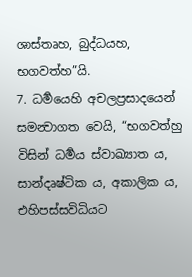ශාස්තෘහ, බුද්ධයහ, භගවත්හ”යි.
7. ධර්‍මයෙහි අචලප්‍රසාදයෙන් සමන්‍වාගත වෙයි, “භගවත්හු විසින් ධර්‍මය ස්වාඛ්‍යාත ය, සාන්දෘෂ්ටික ය, අකාලික ය, එහිපස්සවිධියට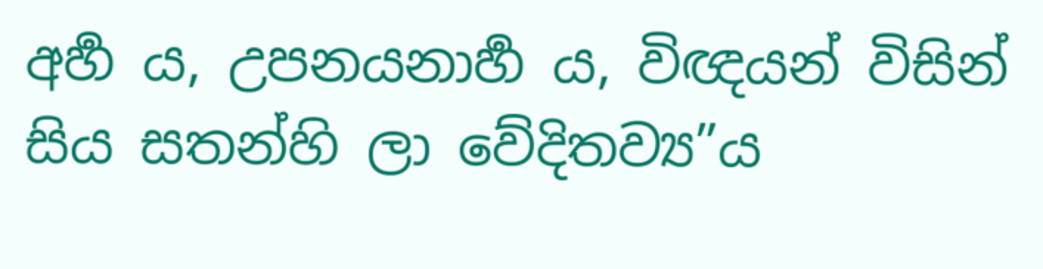අර්‍හ ය, උපනයනාර්‍හ ය, විඥයන් විසින් සිය සතන්හි ලා වේදිතව්‍ය”ය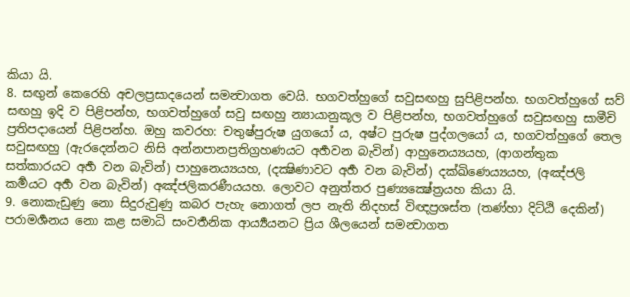කියා යි.
8. සඟුන් කෙරෙහි අචලප්‍රසාදයෙන් සමන්‍වාගත වෙයි. භගවත්හුගේ සවුසඟහු සුපිළිපන්හ. භගවත්හුගේ සව් සඟහු ඉදි ව පිළිපන්හ, භගවත්හුගේ සවු සඟහු න්‍යායානුකූල ව පිළිපන්හ, භගවත්හුගේ සවුසඟහු සාමීචි ප්‍රතිපදායෙන් පිළිපන්හ. ඔහු කවරහ: චතුෂ්පුරුෂ යුගයෝ ය, අෂ්ට පුරුෂ පුද්ගලයෝ ය, භගවත්හුගේ තෙල සවුසඟහු (ඇරදෙන්නට නිසි අන්නපානප්‍රතිග්‍රහණයට අර්‍හවන බැවින්) ආහුනෙය්‍යයහ, (ආගන්තුක සත්කාරයට අර්‍හ වන බැවින්) පාහුනෙය්‍යයහ, (දක්‍ෂිණාවට අර්‍හ වන බැවින්) දක්ඛිණෙය්‍යයහ, (අඤ්ජලි කර්‍මයට අර්‍හ වන බැවින්) අඤ්ජලිකරණීයයහ. ලොවට අනුත්තර පුණ්‍යක්‍ෂේත්‍රයහ කියා යි.
9. නොකැඩුණු නො සිදුරුවුණු කබර පැහැ නොගත් ලප නැති නිදහස් විඥප්‍රශස්ත (තණ්හා දිට්ඨි දෙකින්) පරාමර්‍ශනය නො කළ සමාධි සංවර්‍තනික ආර්‍ය්‍යයනට ප්‍රිය ශීලයෙන් සමන්‍වාගත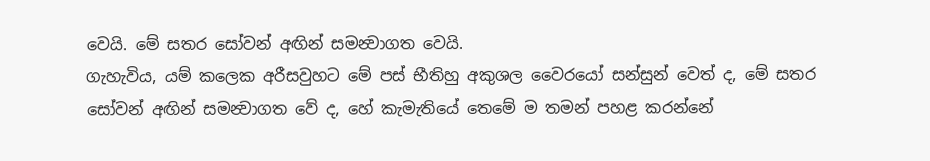වෙයි. මේ සතර සෝවන් අඟින් සමන්‍වාගත වෙයි.
ගැහැවිය, යම් කලෙක අරීසවුහට මේ පස් භීතිහු අකුශල වෛරයෝ සන්සුන් වෙත් ද, මේ සතර සෝවන් අඟින් සමන්‍වාගත වේ ද, හේ කැමැතියේ තෙමේ ම තමන් පහළ කරන්නේ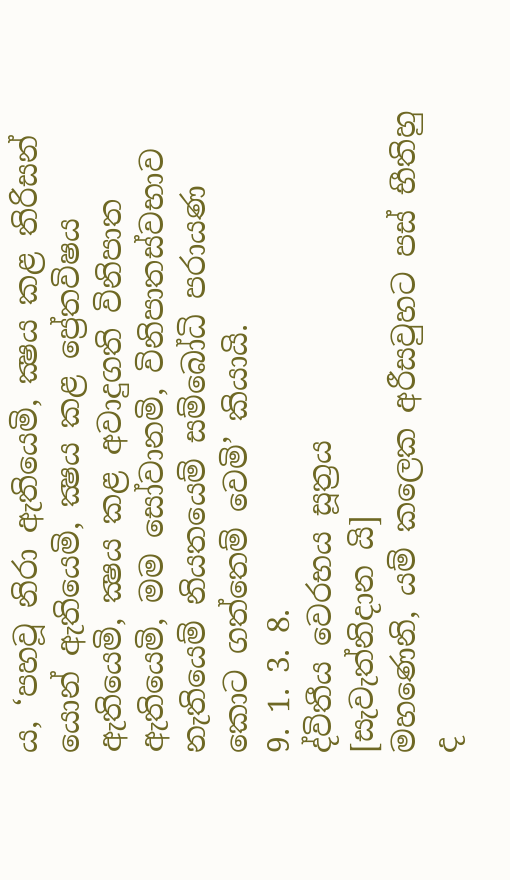ය, ‘පහවූ නිරා ඇතියෙමි, ක්‍ෂය කළ තිරිසන් යොන් ඇතියෙමි, ක්‍ෂය කළ ප්‍රේතවිෂය ඇතියෙමි, ක්‍ෂය කළ අවාදුගති විනිපාත ඇතියෙමි, මම සෝවානමි, විනිපාතස්වභාව නැතියෙම් නියතයෙම් සම්බෝධි පරායණ කොට ගත්තෙම් වෙමි’ කියායි.
9. 1. 3. 8.
ද්විතීය වෙරභය සූත්‍රය
[සැවැත්නිදාන යි]
මහණෙනි, යම් කලෙක අරීසවුහට පස් භීතිහු ද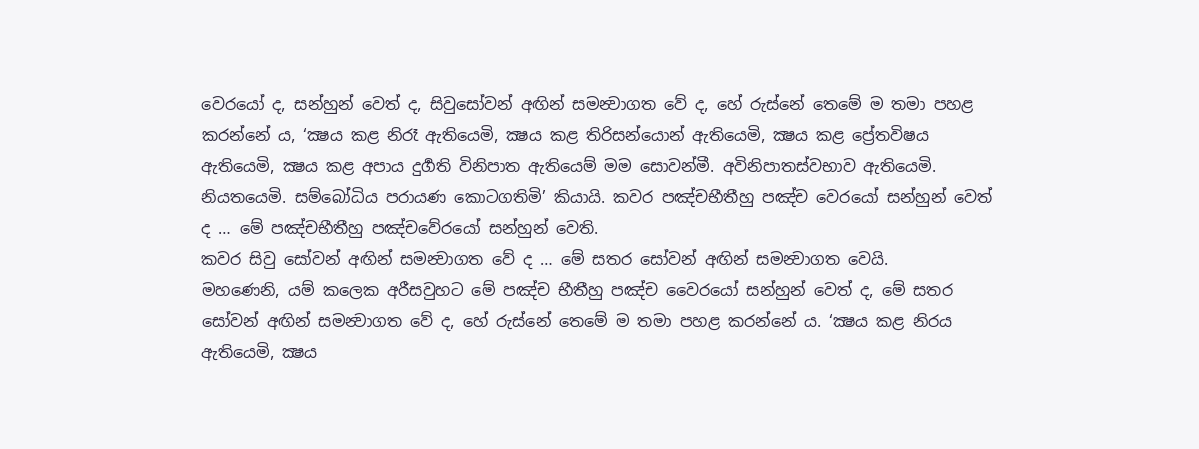වෙරයෝ ද, සන්හුන් වෙත් ද, සිවුසෝවන් අඟින් සමන්‍වාගත වේ ද, හේ රුස්නේ තෙමේ ම තමා පහළ කරන්නේ ය, ‘ක්‍ෂය කළ නිරෑ ඇතියෙමි, ක්‍ෂය කළ තිරිසන්යොන් ඇතියෙමි, ක්‍ෂය කළ ප්‍රේතවිෂය ඇතියෙමි, ක්‍ෂය කළ අපාය දුර්‍ගති විනිපාත ඇතියෙම් මම සොවන්මී. අවිනිපාතස්වභාව ඇතියෙමි. නියතයෙමි. සම්බෝධිය පරායණ කොටගතිමි’ කියායි. කවර පඤ්චභීතීහු පඤ්ච වෙරයෝ සන්හුන් වෙත් ද … මේ පඤ්චභීතීහු පඤ්චවේරයෝ සන්හුන් වෙති.
කවර සිවු සෝවන් අඟින් සමන්‍වාගත වේ ද … මේ සතර සෝවන් අඟින් සමන්‍වාගත වෙයි.
මහණෙනි, යම් කලෙක අරීසවුහට මේ පඤ්ච භීතීහු පඤ්ච වෛරයෝ සන්හුන් වෙත් ද, මේ සතර සෝවන් අඟින් සමන්‍වාගත වේ ද, හේ රුස්නේ තෙමේ ම තමා පහළ කරන්නේ ය. ‘ක්‍ෂය කළ නිරය ඇතියෙමි, ක්‍ෂය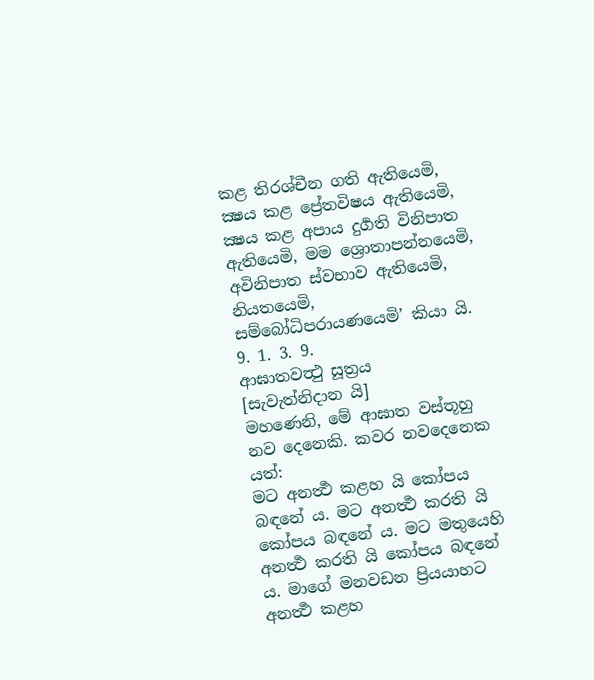කළ තිරශ්චීන ගති ඇතියෙමි, ක්‍ෂය කළ ප්‍රේතවිෂය ඇතියෙමි, ක්‍ෂය කළ අපාය දුර්‍ගති විනිපාත ඇතියෙමි, මම ශ්‍රොතාපන්නයෙමි, අවිනිපාත ස්වභාව ඇතියෙමි, නියතයෙමි, සම්බෝධිපරායණයෙමි’ කියා යි.
9. 1. 3. 9.
ආඝාතවත්‍ථු සූත්‍රය
[සැවැත්නිදාන යි]
මහණෙනි, මේ ආඝාත වස්තූහු නව දෙනෙකි. කවර නවදෙනෙක යත්:
මට අනර්‍ත්‍ථ කළහ යි කෝපය බඳනේ ය. මට අනර්‍ත්‍ථ කරති යි කෝපය බඳනේ ය. මට මතුයෙහි අනර්‍ත්‍ථ කරති යි කෝපය බඳනේ ය. මාගේ මනවඩන ප්‍රියයාහට අනර්‍ත්‍ථ කළහ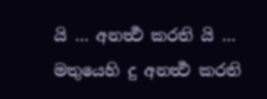යි … අනර්‍ත්‍ථ කරති යි … මතුයෙහි දු අනර්‍ත්‍ථ කරති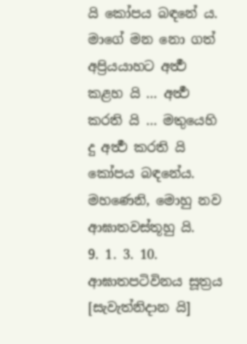යි කෝපය බඳනේ ය. මාගේ මන නො ගත් අප්‍රියයාහට අර්‍ත්‍ථ කළහ යි … අර්‍ත්‍ථ කරති යි … මතුයෙහි දු අර්‍ත්‍ථ කරති යි කෝපය බඳනේය. මහණෙනි, මොහු නව ආඝාතවස්තූහු යි.
9. 1. 3. 10.
ආඝාතපටිවිනය සූත්‍රය
[සැවැත්නිදාන යි]